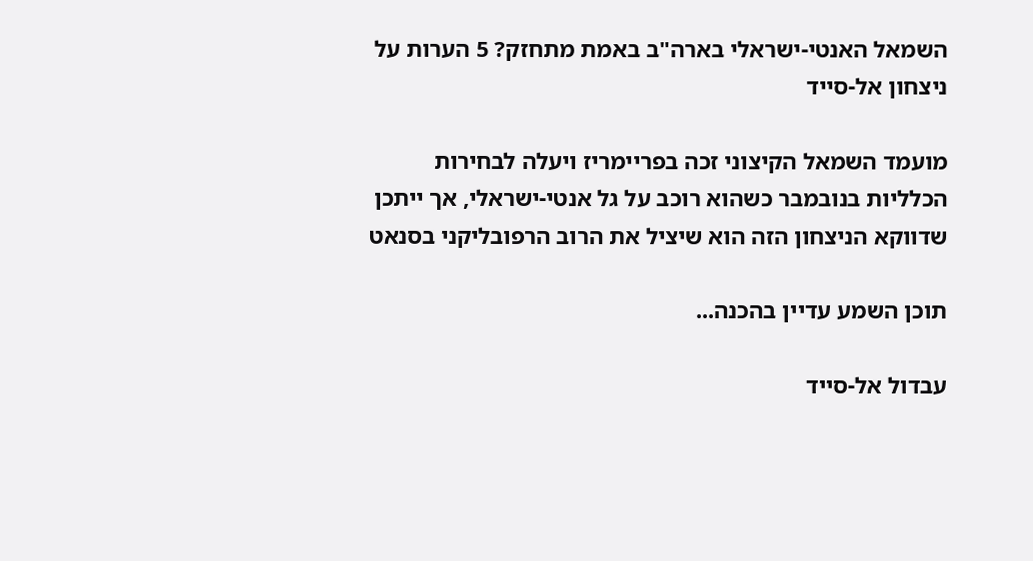השמאל האנטי-ישראלי בארה"ב באמת מתחזק? 5 הערות על ניצחון אל-סייד

מועמד השמאל הקיצוני זכה בפריימריז ויעלה לבחירות הכלליות בנובמבר כשהוא רוכב על גל אנטי-ישראלי, אך ייתכן שדווקא הניצחון הזה הוא שיציל את הרוב הרפובליקני בסנאט

תוכן השמע עדיין בהכנה...

עבדול אל-סייד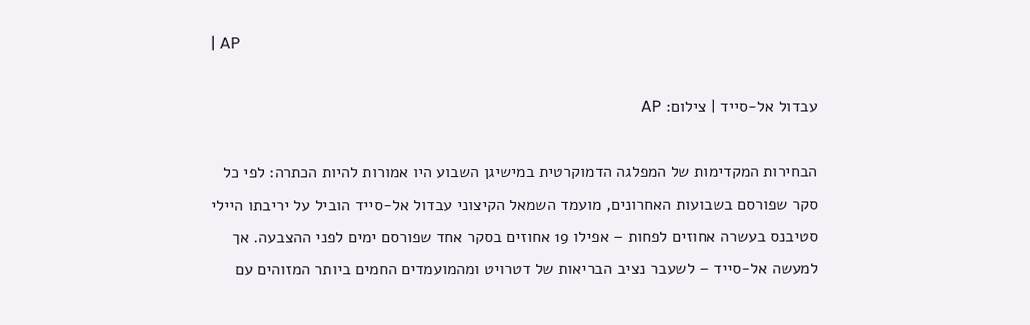| AP

עבדול אל-סייד | צילום: AP

הבחירות המקדימות של המפלגה הדמוקרטית במישיגן השבוע היו אמורות להיות הכתרה: לפי כל סקר שפורסם בשבועות האחרונים, מועמד השמאל הקיצוני עבדול אל-סייד הוביל על יריבתו היילי סטיבנס בעשרה אחוזים לפחות – אפילו 19 אחוזים בסקר אחד שפורסם ימים לפני ההצבעה. אך למעשה אל-סייד – לשעבר נציב הבריאות של דטרויט ומהמועמדים החמים ביותר המזוהים עם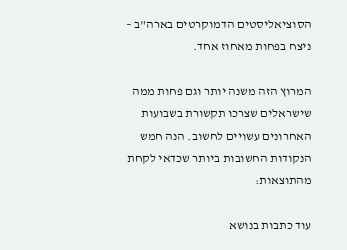הסוציאליסטים הדמוקרטים בארה"ב – ניצח בפחות מאחוז אחד.

המרוץ הזה משנה יותר וגם פחות ממה שישראלים שצרכו תקשורת בשבועות האחרונים עשויים לחשוב. הנה חמש הנקודות החשובות ביותר שכדאי לקחת מהתוצאות:

עוד כתבות בנושא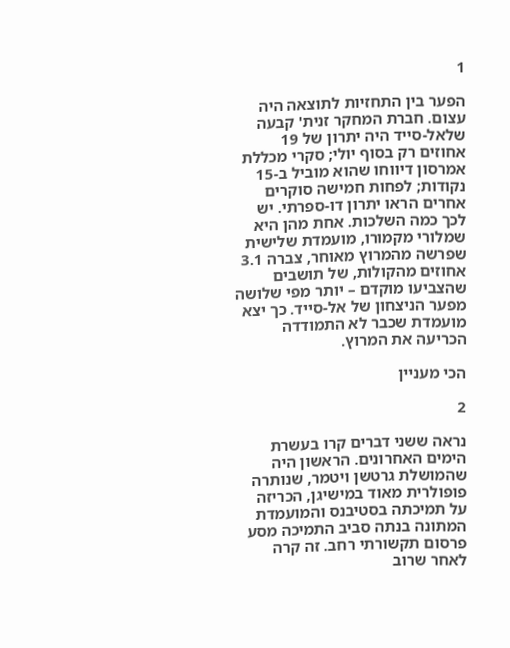1

הפער בין התחזיות לתוצאה היה עצום. חברת המחקר זנית' קבעה שלאל-סייד היה יתרון של 19 אחוזים רק בסוף יולי; סקרי מכללת אמרסון דיווחו שהוא מוביל ב-15 נקודות; לפחות חמישה סוקרים אחרים הראו יתרון דו-ספרתי. יש לכך כמה השלכות. אחת מהן היא שמלורי מקמורו, מועמדת שלישית שפרשה מהמרוץ מאוחר, צברה 3.1 אחוזים מהקולות, של תושבים שהצביעו מוקדם – יותר מפי שלושה מפער הניצחון של אל-סייד. כך יצא מועמדת שכבר לא התמודדה הכריעה את המרוץ.

הכי מעניין

2

נראה ששני דברים קרו בעשרת הימים האחרונים. הראשון היה שהמושלת גרטשן ויטמר, שנותרה פופולרית מאוד במישיגן, הכריזה על תמיכתה בסטיבנס והמועמדת המתונה בנתה סביב התמיכה מסע פרסום תקשורתי רחב. זה קרה לאחר שרוב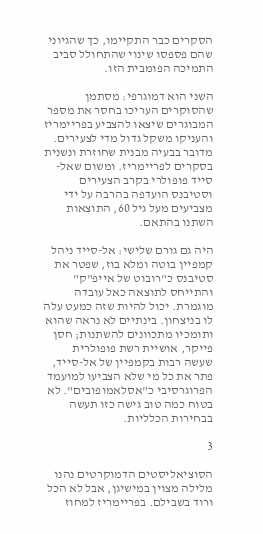הסקרים כבר התקיימו, כך שהגיוני שהם פספסו שינוי שהתחולל סביב התמיכה הפומבית הזו.

השני הוא דמוגרפי: מסתמן שהסוקרים העריכו בחסר את מספר המבוגרים שיצאו להצביע בפריימריז והעניקו משקל גדול מדי לצעירים. מדובר בבעיה מבנית שחוזרת ונשנית בסקרים לפריימריז. ומשום שאל-סייד פופולרי בקרב הצעירים וסטיבנס הועדפה בהרבה על ידי מצביעים מעל גיל 60, התוצאות השתנו בהתאם.

היה גם גורם שלישי: אל-סייד ניהל קמפיין בוטה ומלא בוז, שפטר את סטיבנס כ"רובוט של אייפ"ק" והתייחס לתוצאה כאל עובדה מוגמרת. יכול להיות שזה כמעט עלה לו בניצחון. בינתיים לא נראה שהוא ותומכיו מתכוונים להשתנות; חסן פייקר, אושיית רשת פופולרית שעשה רבות בקמפיין של אל-סייד, פתר את כל מי שלא הצביעו למועמד הפרוגרסיבי כ"אסלאמופובים". לא בטוח כמה טוב גישה כזו תעשה בבחירות הכלליות.

3

הסוציאליסטים הדמוקרטים נהנו מלילה מצוין במישיגן, אבל לא הכל ורוד בשבילם. בפריימריז למחוז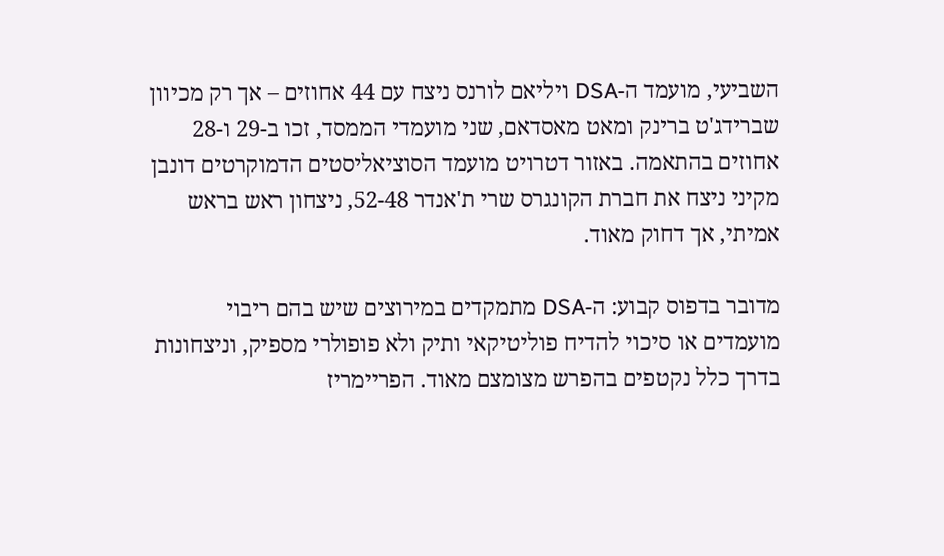השביעי, מועמד ה-DSA ויליאם לורנס ניצח עם 44 אחוזים – אך רק מכיוון שברידג'ט ברינק ומאט מאסדאם, שני מועמדי הממסד, זכו ב-29 ו-28 אחוזים בהתאמה. באזור דטרויט מועמד הסוציאליסטים הדמוקרטים דונבן מקיני ניצח את חברת הקונגרס שרי ת'אנדר 52-48, ניצחון ראש בראש אמיתי, אך דחוק מאוד.

מדובר בדפוס קבוע: ה-DSA מתמקדים במירוצים שיש בהם ריבוי מועמדים או סיכוי להדיח פוליטיקאי ותיק ולא פופולרי מספיק, וניצחונות בדרך כלל נקטפים בהפרש מצומצם מאוד. הפריימריז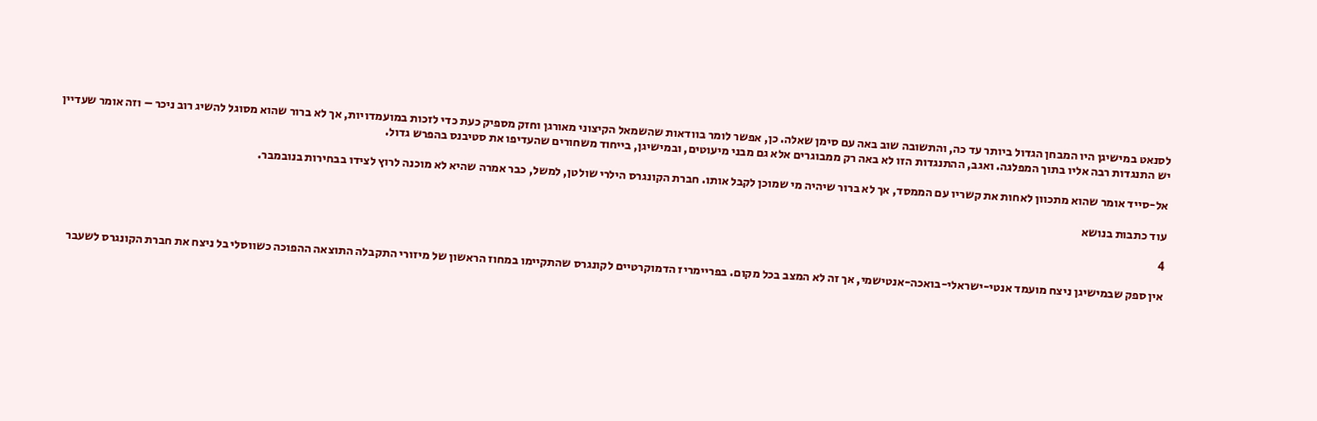לסנאט במישיגן היו המבחן הגדול ביותר עד כה, והתשובה שוב באה עם סימן שאלה. כן, אפשר לומר בוודאות שהשמאל הקיצוני מאורגן וחזק מספיק כעת כדי לזכות במועמדויות, אך לא ברור שהוא מסוגל להשיג רוב ניכר – וזה אומר שעדיין יש התנגדות רבה אליו בתוך המפלגה. ואגב, ההתנגדות הזו לא באה רק ממבוגרים אלא גם מבני מיעוטים, ובמישיגן, בייחוד משחורים שהעדיפו את סטיבנס בהפרש גדול.

אל-סייד אומר שהוא מתכוון לאחות את קשריו עם הממסד, אך לא ברור שיהיה מי שמוכן לקבל אותו. חברת הקונגרס הילרי שולטן, למשל, כבר אמרה שהיא לא מוכנה לרוץ לצידו בבחירות בנובמבר.

עוד כתבות בנושא

4

אין ספק שבמישיגן ניצח מועמד אנטי-ישראלי-בואכה-אנטישמי, אך זה לא המצב בכל מקום. בפריימריז הדמוקרטיים לקונגרס שהתקיימו במחוז הראשון של מיזורי התקבלה התוצאה ההפוכה כשווסלי בל ניצח את חברת הקונגרס לשעבר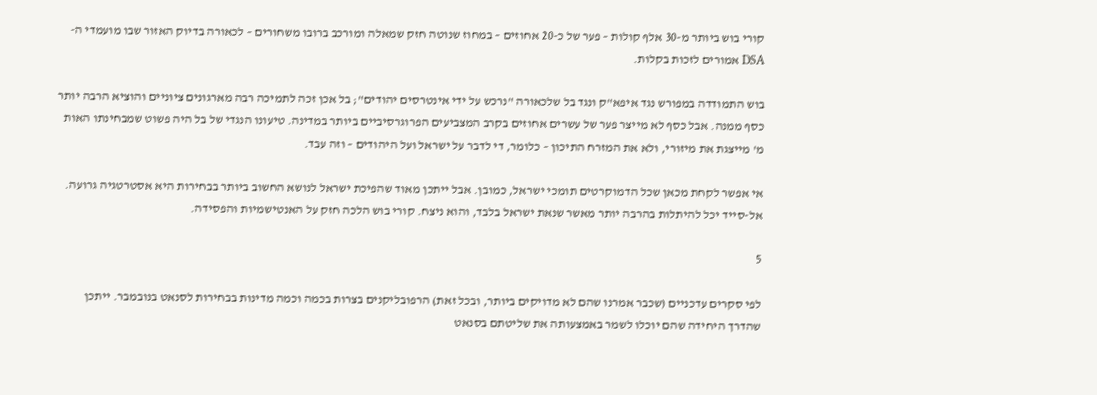קורי בוש ביותר מ-30 אלף קולות – פער של כ-20 אחוזים – במחוז שנוטה חזק שמאלה ומורכב ברובו משחורים – לכאורה בדיוק האזור שבו מועמדי ה-DSA אמורים לזכות בקלות.

בוש התמודדה במפורש נגד איפא"ק ונגד בל שלכאורה "נרכש על ידי אינטרסים יהודים"; בל אכן זכה לתמיכה רבה מארגונים ציוניים והוציא הרבה יותר כסף ממנה. אבל כסף לא מייצר פער של עשרים אחוזים בקרב המצביעים הפרוגרסיביים ביותר במדינה. טיעונו הנגדי של בל היה פשוט שמבחינתו האות מ' מייצגת את מיזורי, ולא את המזרח התיכון – כלומר, די לדבר על ישראל ועל היהודים – וזה עבד.

אי אפשר לקחת מכאן שכל הדמוקרטים תומכי ישראל, כמובן. אבל ייתכן מאוד שהפיכת ישראל לנושא החשוב ביותר בבחירות היא אסטרטגיה גרועה. אל-סייד יכל להיתלות בהרבה יותר מאשר שנאת ישראל בלבד, והוא ניצח. קורי בוש הלכה חזק על האנטישמיות והפסידה.

5

לפי סקרים עדכניים (שכבר אמרנו שהם לא מדויקים ביותר, ובכל זאת) הרפובליקנים בצרות בכמה וכמה מדינות בבחירות לסנאט בנובמבר. ייתכן שהדרך היחידה שהם יוכלו לשמר באמצעותה את שליטתם בסנאט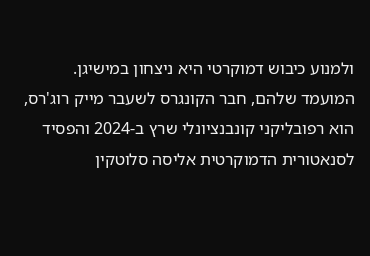ולמנוע כיבוש דמוקרטי היא ניצחון במישיגן. המועמד שלהם, חבר הקונגרס לשעבר מייק רוג'רס, הוא רפובליקני קונבנציונלי שרץ ב-2024 והפסיד לסנאטורית הדמוקרטית אליסה סלוטקין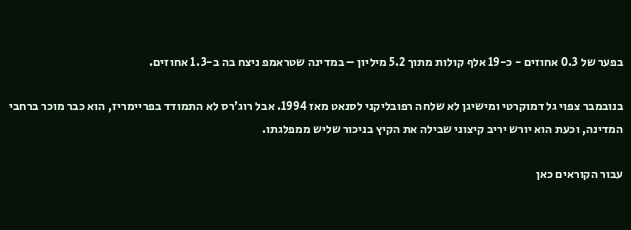בפער של 0.3 אחוזים - כ-19 אלף קולות מתוך 5.2 מיליון – במדינה שטראמפ ניצח בה ב-1.3 אחוזים.

בנובמבר צפוי גל דמוקרטי ומישיגן לא שלחה רפובליקני לסנאט מאז 1994. אבל רוג'רס לא התמודד בפריימריז, הוא כבר מוכר ברחבי המדינה, וכעת הוא יורש יריב קיצוני שבילה את הקיץ בניכור שליש ממפלגתו.

עבור הקוראים כאן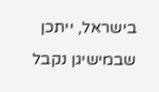בישראל, ייתכן שבמישיגן נקבל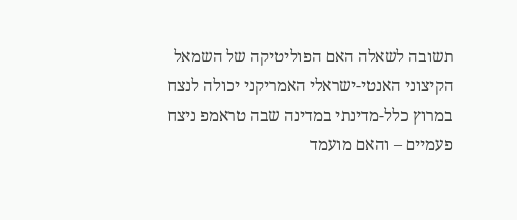תשובה לשאלה האם הפוליטיקה של השמאל הקיצוני האנטי-ישראלי האמריקני יכולה לנצח במרוץ כלל-מדינתי במדינה שבה טראמפ ניצח פעמיים – והאם מועמד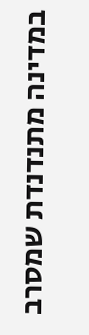במדינה מתנדנדת שמסרב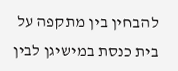להבחין בין מתקפה על בית כנסת במישיגן לבין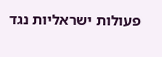פעולות ישראליות נגד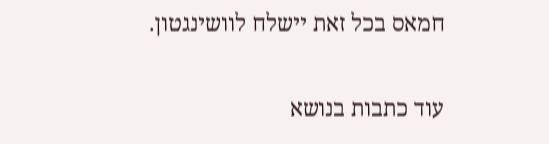חמאס בכל זאת יישלח לוושינגטון.

עוד כתבות בנושא